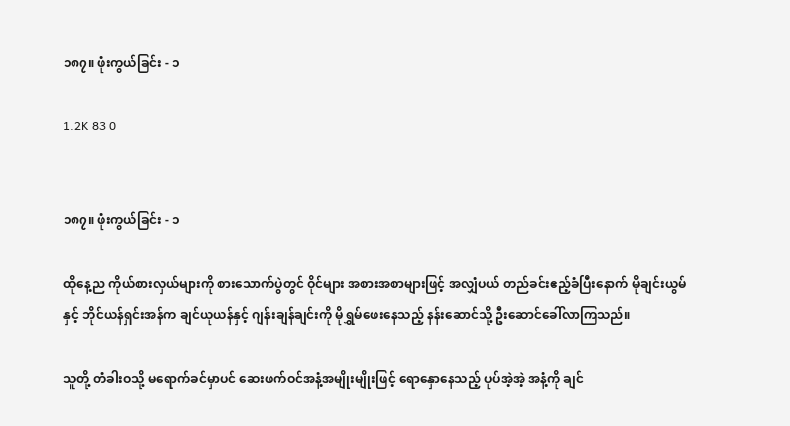၁၈၇။ ဖုံးကွယ်ခြင်း - ၁

1.2K 83 0


၁၈၇။ ဖုံးကွယ်ခြင်း - ၁

ထိုနေ့ည ကိုယ်စားလှယ်များကို စားသောက်ပွဲတွင် ဝိုင်များ အစားအစာများဖြင့် အလျှံပယ် တည်ခင်းဧည့်ခံပြီးနောက် မိုချင်းယွမ်နှင့် ဘိုင်ယန်ရှင်းအန်က ချင်ယုယန်နှင့် ဂျန်းချန်ချင်းကို မိုရွှမ်ဖေးနေသည့် နန်းဆောင်သို့ ဦးဆောင်ခေါ်လာကြသည်။

သူတို့ တံခါးဝသို့ မရောက်ခင်မှာပင် ဆေးဖက်ဝင်အနံ့အမျိုးမျိုးဖြင့် ရောနှောနေသည့် ပုပ်အဲ့အဲ့ အနံ့ကို ချင်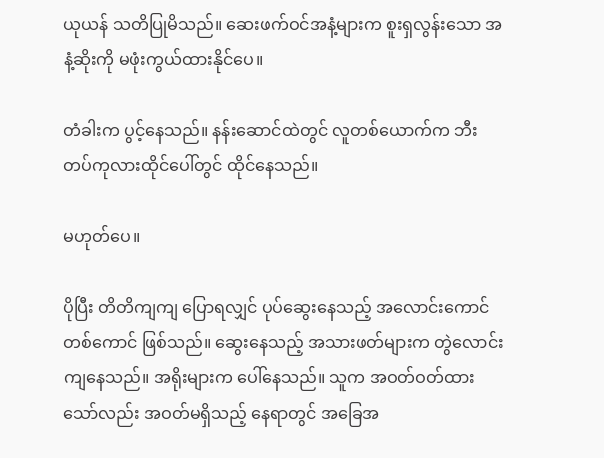ယုယန် သတိပြုမိသည်။ ဆေးဖက်ဝင်အနံ့များက စူးရှလွန်းသော အနံ့ဆိုးကို မဖုံးကွယ်ထားနိုင်ပေ။

တံခါးက ပွင့်နေသည်။ နန်းဆောင်ထဲတွင် လူတစ်ယောက်က ဘီးတပ်ကုလားထိုင်ပေါ်တွင် ထိုင်နေသည်။

မဟုတ်ပေ။

ပိုပြီး တိတိကျကျ ပြောရလျှင် ပုပ်ဆွေးနေသည့် အလောင်းကောင်တစ်ကောင် ဖြစ်သည်။ ဆွေးနေသည့် အသားဖတ်များက တွဲလောင်းကျနေသည်။ အရိုးများက ပေါ်နေသည်။ သူက အဝတ်ဝတ်ထားသော်လည်း အဝတ်မရှိသည့် နေရာတွင် အခြေအ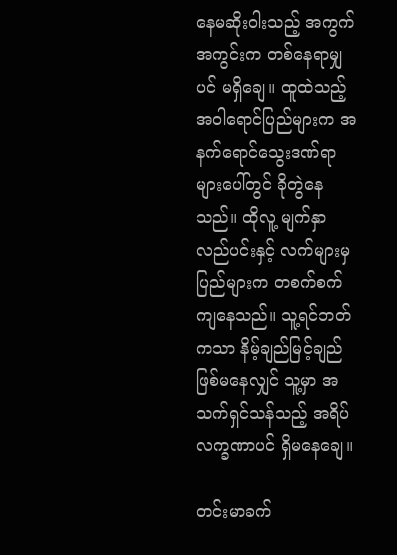နေမဆိုးဝါးသည့် အကွက်အကွင်းက တစ်နေရာမျှပင် မရှိချေ။ ထူထဲသည့် အဝါရောင်ပြည်များက အနက်ရောင်သွေးဒဏ်ရာများပေါ်တွင် ခိုတွဲနေသည်။ ထိုလူ့ မျက်နှာ လည်ပင်းနှင့် လက်များမှ ပြည်များက တစက်စက် ကျနေသည်။ သူ့ရင်ဘတ်ကသာ နိမ့်ချည်မြင့်ချည် ဖြစ်မနေလျှင် သူ့မှာ အသက်ရှင်သန်သည့် အရိပ်လက္ခဏာပင် ရှိမနေချေ။

တင်းမာခက်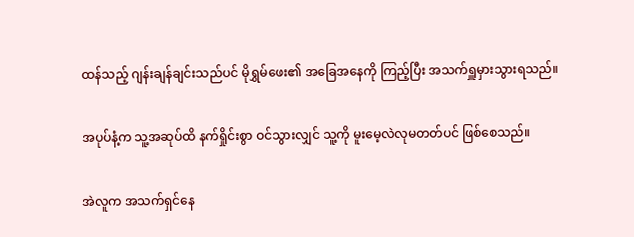ထန်သည့် ဂျန်းချန်ချင်းသည်ပင် မိုရွှမ်ဖေး၏ အခြေအနေကို ကြည့်ပြီး အသက်ရှူမှားသွားရသည်။

အပုပ်နံ့က သူ့အဆုပ်ထိ နက်ရှိုင်းစွာ ဝင်သွားလျှင် သူ့ကို မူးမေ့လဲလုမတတ်ပင် ဖြစ်စေသည်။

အဲလူက အသက်ရှင်နေ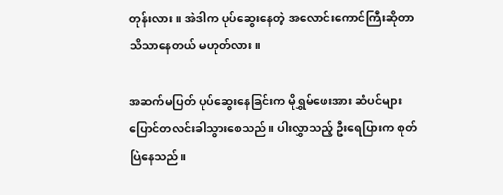တုန်းလား။ အဲဒါက ပုပ်ဆွေးနေတဲ့ အလောင်းကောင်ကြီးဆိုတာ သိသာနေတယ် မဟုတ်လား။

အဆက်မပြတ် ပုပ်ဆွေးနေခြင်းက မိုရွှမ်ဖေးအား ဆံပင်များ ပြောင်တလင်းခါသွားစေသည်။ ပါးလွှာသည့် ဦးရေပြားက စုတ်ပြဲနေသည်။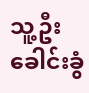သူ့ဦးခေါင်းခွံ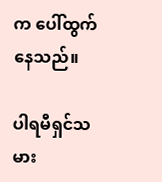က ပေါ်ထွက်နေသည်။

ပါရမီရှင်သမား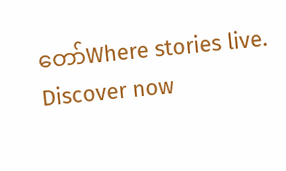တော်Where stories live. Discover now